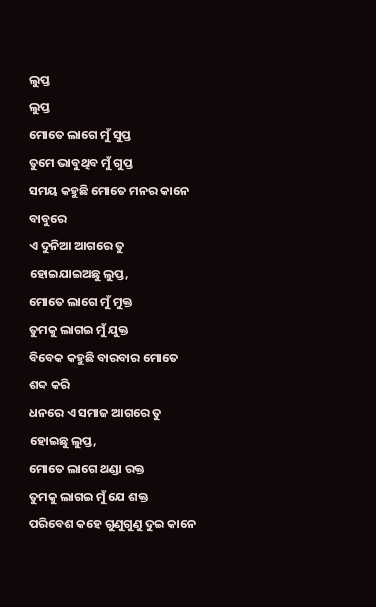ଲୁପ୍ତ
ଲୁପ୍ତ
ମୋତେ ଲାଗେ ମୁଁ ସୁପ୍ତ
ତୁମେ ଭାବୁଥିବ ମୁଁ ଗୁପ୍ତ
ସମୟ କହୁଛି ମୋତେ ମନର କାନେ ବାବୁରେ
ଏ ଦୁନିଆ ଆଗରେ ତୁ ହୋଇଯାଇଅଛୁ ଲୁପ୍ତ,
ମୋତେ ଲାଗେ ମୁଁ ମୁକ୍ତ
ତୁମକୁ ଲାଗଇ ମୁଁ ଯୁକ୍ତ
ବିବେକ କହୁଛି ବାରବାର ମୋତେ ଶବ୍ଦ କରି
ଧନରେ ଏ ସମାଜ ଆଗରେ ତୁ ହୋଇଛୁ ଲୁପ୍ତ,
ମୋତେ ଲାଗେ ଥଣ୍ଡା ରକ୍ତ
ତୁମକୁ ଲାଗଇ ମୁଁ ଯେ ଶକ୍ତ
ପରିବେଶ କହେ ଗୁଣୁଗୁଣୁ ଦୁଇ କାନେ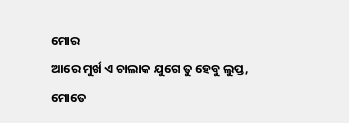ମୋର
ଆରେ ମୁର୍ଖ ଏ ଚାଲାକ ଯୁଗେ ତୁ ହେବୁ ଲୁପ୍ତ,
ମୋତେ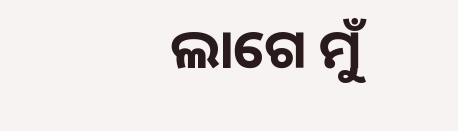ଲାଗେ ମୁଁ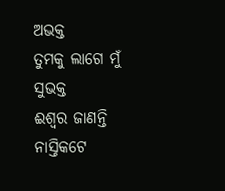ଅଭକ୍ତ
ତୁମକୁ ଲାଗେ ମୁଁ ସୁଭକ୍ତ
ଈଶ୍ବର ଜାଣନ୍ତି ନାସ୍ତିକଟେ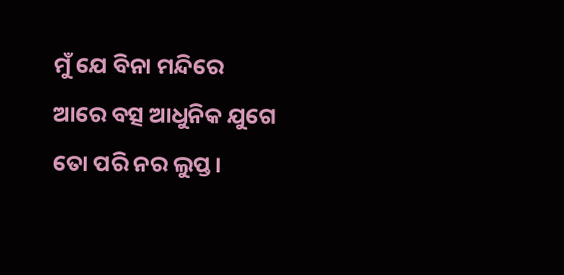ମୁଁ ଯେ ବିନା ମନ୍ଦିରେ
ଆରେ ବତ୍ସ ଆଧୁନିକ ଯୁଗେ ତୋ ପରି ନର ଲୁପ୍ତ।